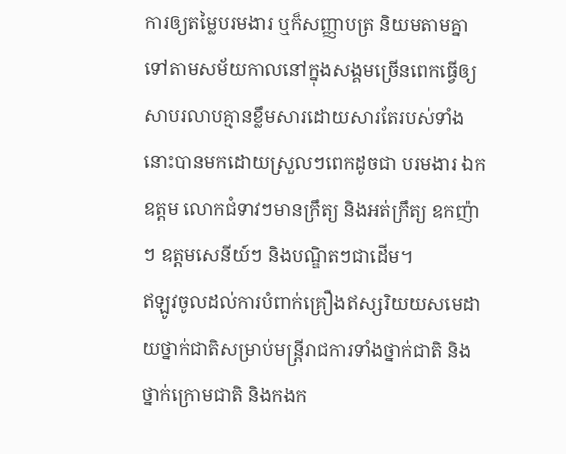ការឲ្យតម្លៃបរមងារ ឬក៏សញ្ញាបត្រ និយមតាមគ្នាទៅតាមសម័យកាលនៅក្នុងសង្គមច្រើនពេកធ្វើឲ្យសាបរលាបគ្មានខ្លឹមសារដោយសារតែរបស់ទាំងនោះបានមកដោយស្រួលៗពេកដូចជា បរមងារ ឯកឧត្តម លោកជំទាវៗមានក្រឹត្យ និងអត់ក្រឹត្យ ឧកញ៉ាៗ ឧត្តមសេនីយ៍ៗ និងបណ្ឌិតៗជាដើម។
ឥឡូវចូលដល់ការបំពាក់គ្រឿងឥស្សរិយយសមេដាយថ្នាក់ជាតិសម្រាប់មន្ត្រីរាជការទាំងថ្នាក់ជាតិ និងថ្នាក់ក្រោមជាតិ និងកងក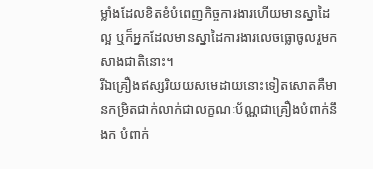ម្លាំងដែលខិតខំបំពេញកិច្ចការងារហើយមានស្នាដៃល្អ ឬក៏អ្នកដែលមានស្នាដៃការងារលេចធ្លោចូលរួមកសាងជាតិនោះ។
រីឯគ្រឿងឥស្សរិយយសមេដាយនោះទៀតសោតគឺមានកម្រិតជាក់លាក់ជាលក្ខណៈប័ណ្ណជាគ្រឿងបំពាក់នឹងក បំពាក់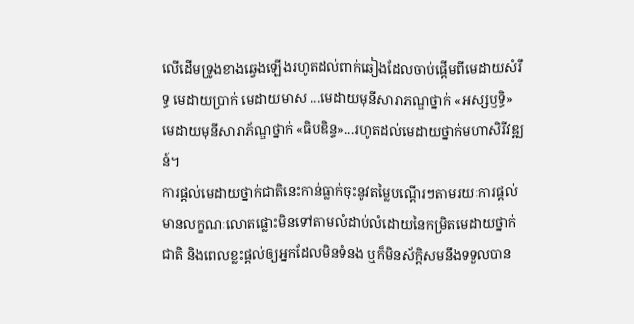លើដើមទ្រូងខាងឆ្វេងឡើងរហូតដល់ពាក់ឆៀងដែលចាប់ផ្តើមពីមេដាយសំរឹទ្ធ មេដាយប្រាក់ មេដាយមាស ...មេដាយមុនីសារាភណ្ឌថ្នាក់ «អស្សឫទ្ធិ» មេដាយមុនីសារាភ័ណ្ឌថ្នាក់ «ធិបឌិន្ទ»...រហូតដល់មេដាយថ្នាក់មហាសិរីវឌ្ឍន៍។
ការផ្តល់មេដាយថ្នាក់ជាតិនេះកាន់ធ្លាក់ចុះនូវតម្លៃបណ្តើរៗតាមរយៈការផ្តល់មានលក្ខណៈលោតផ្លោះមិនទៅតាមលំដាប់លំដោយនៃកម្រិតមេដាយថ្នាក់ជាតិ និងពេលខ្លះផ្តល់ឲ្យអ្នកដែលមិនទំនង ឬក៏មិនស័ក្តិសមនឹងទទួលបាន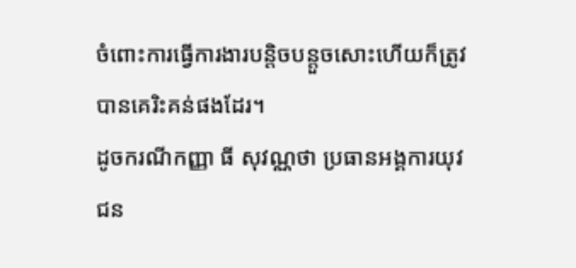ចំពោះការធ្វើការងារបន្តិចបន្តួចសោះហើយក៏ត្រូវបានគេរិះគន់ផងដែរ។
ដូចករណីកញ្ញា ធី សុវណ្ណថា ប្រធានអង្គការយុវជន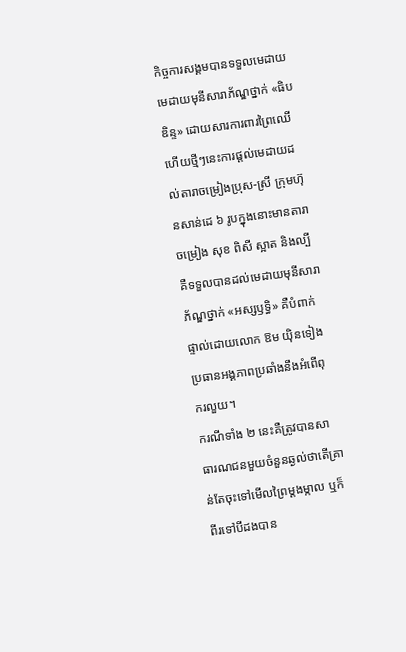កិច្ចការសង្គមបានទទួលមេដាយមេដាយមុនីសារាភ័ណ្ឌថ្នាក់ «ធិបឌិន្ទ» ដោយសារការពារព្រៃឈើហើយថ្មីៗនេះការផ្តល់មេដាយដល់តារាចម្រៀងប្រុស-ស្រី ក្រុមហ៊ុនសាន់ដេ ៦ រូបក្នុងនោះមានតារាចម្រៀង សុខ ពិសី ស្អាត និងល្បីគឺទទួលបានដល់មេដាយមុនីសារាភ័ណ្ឌថ្នាក់ «អស្សឫទ្ធិ» គឺបំពាក់ផ្ទាល់ដោយលោក ឱម យ៉ិនទៀង ប្រធានអង្គភាពប្រឆាំងនឹងអំពើពុករលួយ។
ករណីទាំង ២ នេះគឺត្រូវបានសាធារណជនមួយចំនួនឆ្ងល់ថាតើគ្រាន់តែចុះទៅមើលព្រៃម្តងម្កាល ឬក៏ពីរទៅបីដងបាន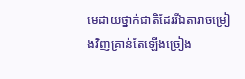មេដាយថ្នាក់ជាតិដែររីឯតារាចម្រៀងវិញគ្រាន់តែឡើងច្រៀង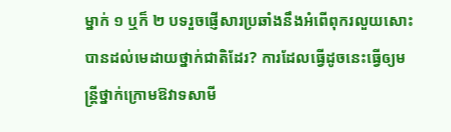ម្នាក់ ១ ឬក៏ ២ បទរួចផ្ញើសារប្រឆាំងនឹងអំពើពុករលួយសោះបានដល់មេដាយថ្នាក់ជាតិដែរ? ការដែលធ្វើដូចនេះធ្វើឲ្យមន្ត្រីថ្នាក់ក្រោមឱវាទសាមី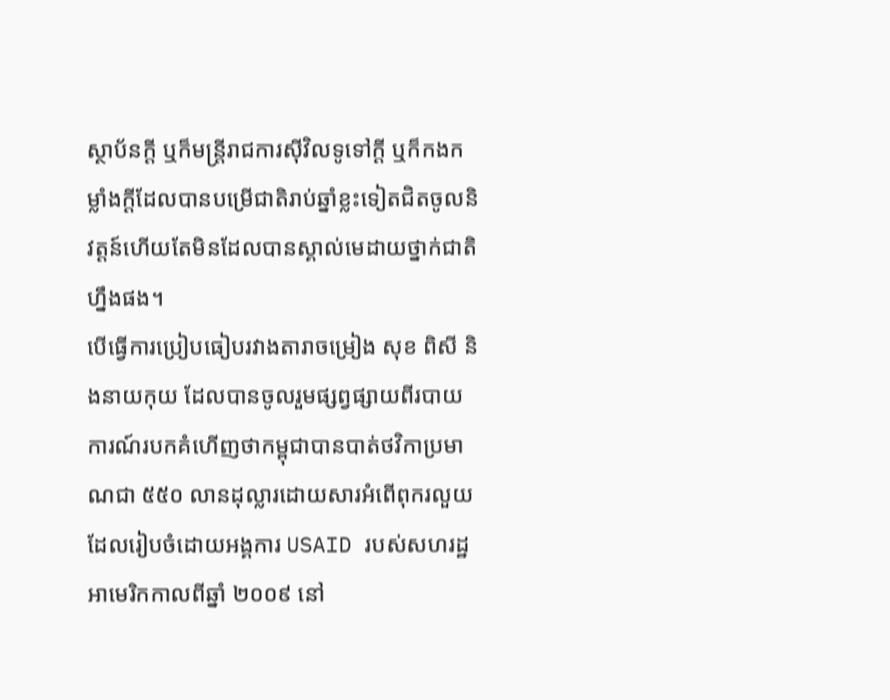ស្ថាប័នក្តី ឬក៏មន្ត្រីរាជការស៊ីវិលទូទៅក្តី ឬក៏កងកម្លាំងក្តីដែលបានបម្រើជាតិរាប់ឆ្នាំខ្លះទៀតជិតចូលនិវត្តន៍ហើយតែមិនដែលបានស្គាល់មេដាយថ្នាក់ជាតិហ្នឹងផង។
បើធ្វើការប្រៀបធៀបរវាងតារាចម្រៀង សុខ ពិសី និងនាយកុយ ដែលបានចូលរួមផ្សព្វផ្សាយពីរបាយការណ៍របកគំហើញថាកម្ពុជាបានបាត់ថវិកាប្រមាណជា ៥៥០ លានដុល្លារដោយសារអំពើពុករលួយដែលរៀបចំដោយអង្គការ USAID របស់សហរដ្ឋអាមេរិកកាលពីឆ្នាំ ២០០៩ នៅ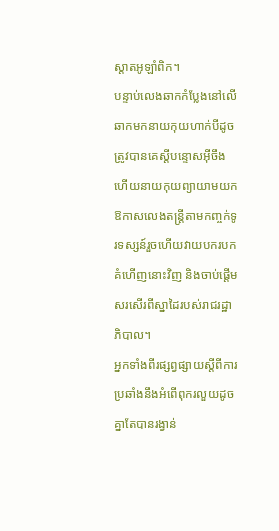ស្តាតអូឡាំពិក។
បន្ទាប់លេងឆាកកំប្លែងនៅលើឆាកមកនាយកុយហាក់បីដូចត្រូវបានគេស្តីបន្ទោសអ៊ីចឹងហើយនាយកុយព្យាយាមយកឱកាសលេងតន្ត្រីតាមកញ្ចក់ទូរទស្សន៍រួចហើយវាយបករបកគំហើញនោះវិញ និងចាប់ផ្តើមសរសើរពីស្នាដៃរបស់រាជរដ្ឋាភិបាល។
អ្នកទាំងពីរផ្សព្វផ្សាយស្តីពីការប្រឆាំងនឹងអំពើពុករលួយដូចគ្នាតែបានរង្វាន់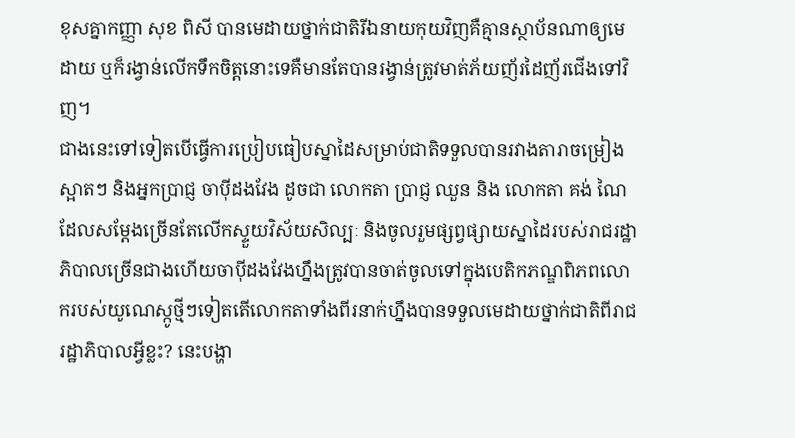ខុសគ្នាកញ្ញា សុខ ពិសី បានមេដាយថ្នាក់ជាតិរីឯនាយកុយវិញគឺគ្មានស្ថាប័នណាឲ្យមេដាយ ឬក៏រង្វាន់លើកទឹកចិត្តនោះទេគឺមានតែបានរង្វាន់ត្រូវមាត់ភ័យញ័រដៃញ័រជើងទៅវិញ។
ជាងនេះទៅទៀតបើធ្វើការប្រៀបធៀបស្នាដៃសម្រាប់ជាតិទទួលបានរវាងតារាចម្រៀងស្អាតៗ និងអ្នកប្រាជ្ញ ចាប៉ីដងវែង ដូចជា លោកតា ប្រាជ្ញ ឈួន និង លោកតា គង់ ណៃ ដែលសម្តែងច្រើនតែលើកស្ទួយវិស័យសិល្បៈ និងចូលរួមផ្សព្វផ្សាយស្នាដៃរបស់រាជរដ្ឋាភិបាលច្រើនជាងហើយចាប៉ីដងវែងហ្នឹងត្រូវបានចាត់ចូលទៅក្នុងបេតិកភណ្ឌពិភពលោករបស់យូណេស្កូថ្មីៗទៀតតើលោកតាទាំងពីរនាក់ហ្នឹងបានទទួលមេដាយថ្នាក់ជាតិពីរាជរដ្ឋាភិបាលអ្វីខ្លះ? នេះបង្ហា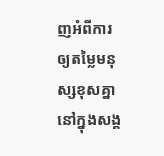ញអំពីការឲ្យតម្លៃមនុស្សខុសគ្នានៅក្នុងសង្គ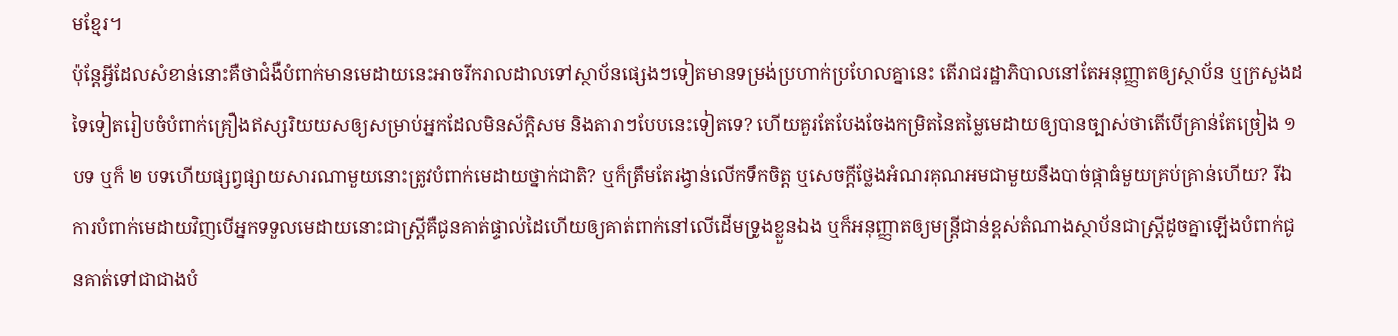មខ្មែរ។
ប៉ុន្តែអ្វីដែលសំខាន់នោះគឺថាជំងឺបំពាក់មានមេដាយនេះអាចរីករាលដាលទៅស្ថាប័នផ្សេងៗទៀតមានទម្រង់ប្រហាក់ប្រហែលគ្នានេះ តើរាជរដ្ឋាភិបាលនៅតែអនុញ្ញាតឲ្យស្ថាប័ន ឬក្រសួងដទៃទៀតរៀបចំបំពាក់គ្រឿងឥស្សរិយយសឲ្យសម្រាប់អ្នកដែលមិនស័ក្ដិសម និងតារាៗបែបនេះទៀតទេ? ហើយគួរតែបែងចែងកម្រិតនៃតម្លៃមេដាយឲ្យបានច្បាស់ថាតើបើគ្រាន់តែច្រៀង ១ បទ ឬក៏ ២ បទហើយផ្សព្វផ្សាយសារណាមួយនោះត្រូវបំពាក់មេដាយថ្នាក់ជាតិ? ឬក៏ត្រឹមតែរង្វាន់លើកទឹកចិត្ត ឬសេចក្តីថ្លែងអំណរគុណអមជាមួយនឹងបាច់ផ្កាធំមួយគ្រប់គ្រាន់ហើយ? រីឯការបំពាក់មេដាយវិញបើអ្នកទទួលមេដាយនោះជាស្ត្រីគឺជូនគាត់ផ្ទាល់ដៃហើយឲ្យគាត់ពាក់នៅលើដើមទ្រូងខ្លួនឯង ឬក៏អនុញ្ញាតឲ្យមន្ត្រីជាន់ខ្ពស់តំណាងស្ថាប័នជាស្រី្តដូចគ្នាឡើងបំពាក់ជូនគាត់ទៅជាជាងបំ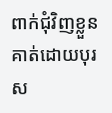ពាក់ជុំវិញខ្លួនគាត់ដោយបុរស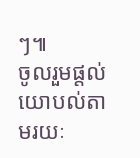ៗ៕
ចូលរួមផ្តល់យោបល់តាមរយៈ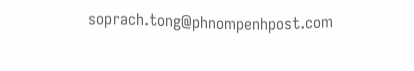soprach.tong@phnompenhpost.com